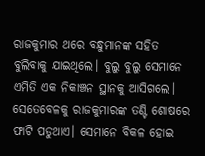ରାଜକୁମାର ଥରେ ବନ୍ଧୁମାନଙ୍କ ସହିତ ବୁଲିବାକୁ ଯାଇଥିଲେ। ବୁଲୁ ବୁଲୁ ସେମାନେ ଏମିତି ଏକ ନିକାଞ୍ଚନ ସ୍ଥାନକୁ ଆସିଗଲେ। ସେତେବେଳକୁ ରାଜକୁମାରଙ୍କ ତଣ୍ଟି ଶୋଷରେ ଫାଟି ପଡୁଥାଏ। ସେମାନେ ବିକଳ ହୋଇ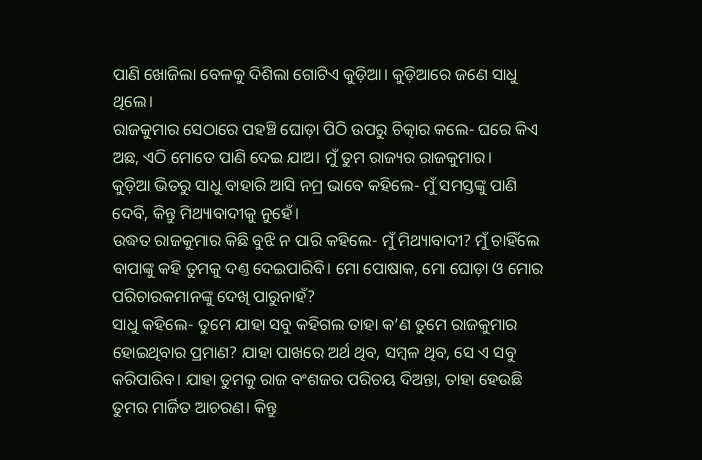ପାଣି ଖୋଜିଲା ବେଳକୁ ଦିଶିଲା ଗୋଟିଏ କୁଡ଼ିଆ। କୁଡ଼ିଆରେ ଜଣେ ସାଧୁ ଥିଲେ।
ରାଜକୁମାର ସେଠାରେ ପହଞ୍ଚି ଘୋଡ଼ା ପିଠି ଉପରୁ ଚିତ୍କାର କଲେ- ଘରେ କିଏ ଅଛ, ଏଠି ମୋତେ ପାଣି ଦେଇ ଯାଅ। ମୁଁ ତୁମ ରାଜ୍ୟର ରାଜକୁମାର।
କୁଡ଼ିଆ ଭିତରୁ ସାଧୁ ବାହାରି ଆସି ନମ୍ର ଭାବେ କହିଲେ- ମୁଁ ସମସ୍ତଙ୍କୁ ପାଣି ଦେବି, କିନ୍ତୁ ମିଥ୍ୟାବାଦୀକୁ ନୁହେଁ।
ଉଦ୍ଧତ ରାଜକୁମାର କିଛି ବୁଝି ନ ପାରି କହିଲେ- ମୁଁ ମିଥ୍ୟାବାଦୀ? ମୁଁ ଚାହିଁଲେ ବାପାଙ୍କୁ କହି ତୁମକୁ ଦଣ୍ତ ଦେଇପାରିବି। ମୋ ପୋଷାକ, ମୋ ଘୋଡ଼ା ଓ ମୋର ପରିଚାରକମାନଙ୍କୁ ଦେଖି ପାରୁନାହଁ?
ସାଧୁ କହିଲେ- ତୁମେ ଯାହା ସବୁ କହିଗଲ ତାହା କ’ଣ ତୁମେ ରାଜକୁମାର ହୋଇଥିବାର ପ୍ରମାଣ? ଯାହା ପାଖରେ ଅର୍ଥ ଥିବ, ସମ୍ବଳ ଥିବ, ସେ ଏ ସବୁ କରିପାରିବ। ଯାହା ତୁମକୁ ରାଜ ବଂଶଜର ପରିଚୟ ଦିଅନ୍ତା, ତାହା ହେଉଛି ତୁମର ମାର୍ଜିତ ଆଚରଣ। କିନ୍ତୁ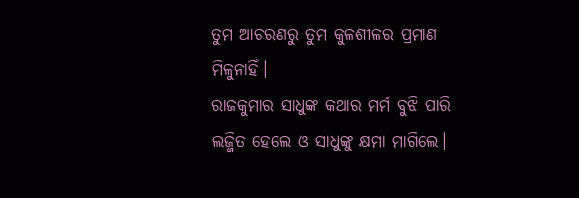ତୁମ ଆଚରଣରୁ ତୁମ କୁଳଶୀଳର ପ୍ରମାଣ ମିଳୁନାହିଁ।
ରାଜକୁମାର ସାଧୁଙ୍କ କଥାର ମର୍ମ ବୁଝି ପାରି ଲଜ୍ଜିତ ହେଲେ ଓ ସାଧୁଙ୍କୁ କ୍ଷମା ମାଗିଲେ।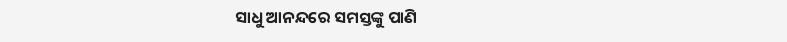ସାଧୁ ଆନନ୍ଦରେ ସମସ୍ତଙ୍କୁ ପାଣି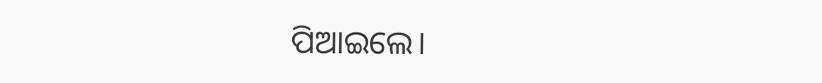ପିଆଇଲେ।